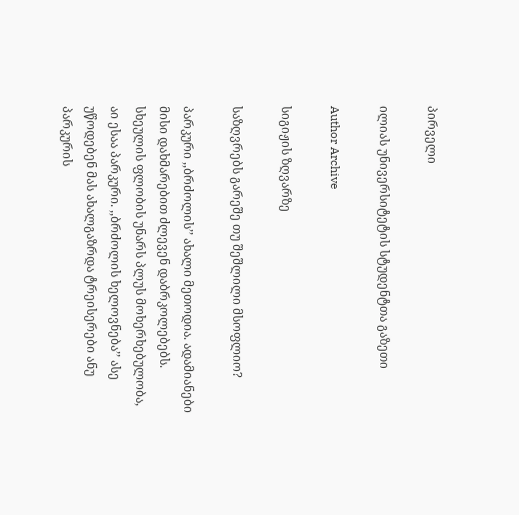პირველი

ილიას უნივერსიტეტის სტუდენტთა გაზეთი

Author Archive

სიგიჟის ზღვარზე

საზღვრებს გარეშე თუ შეშლილი მსოფლიო?

პარკური ,,ბრძოლის’’ ახალი მეთოდია. ადამიანები მისი დახმარებით ძლევენ დაბრკოლებებს.  სხეულის ფლობის უნარს პლუს მოხერხებულობა, აი ესაა პარკური. ,,ბრძოლის ხელოვნება’’ ასე უწოდებენ მას ახალგაზრდა ტრეისერები ანუ პარკურის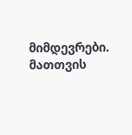მიმდევრები. მათთვის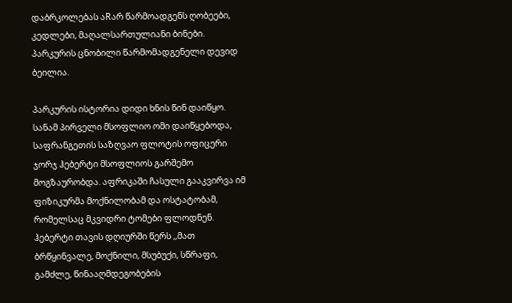დაბრკოლებას აRარ წარმოადგენს ღობეები, კედლები, მაღალსართულიანი ბინები. პარკურის ცნობილი წარმომადგენელი დევიდ ბეილია.

პარკურის ისტორია დიდი ხნის წინ დაიწყო. სანამ პირველი მსოფლიო ომი დაიწყებოდა, საფრანგეთის საზღვაო ფლოტის ოფიცერი ჯორჯ ჰებერტი მსოფლიოს გარშემო მოგზაურობდა. აფრიკაში ჩასული გააკვირვა იმ ფიზიკურმა მოქნილობამ და ოსტატობამ, რომელსაც მკვიდრი ტომები ფლოდნენ. ჰებერტი თავის დღიურში წერს ,,მათ ბრწყინვალე, მოქნილი, მსუბუქი, სწრაფი, გამძლე, წინააღმდეგობების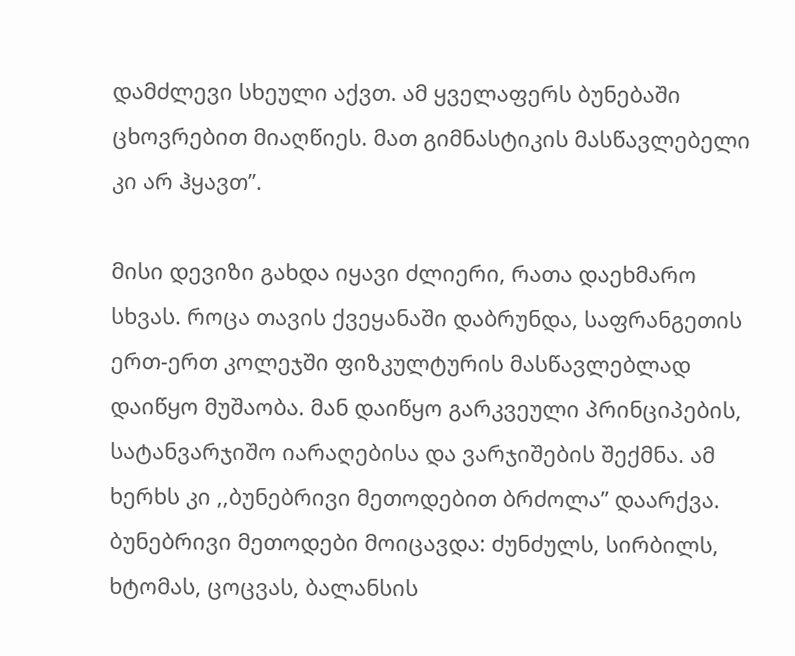დამძლევი სხეული აქვთ. ამ ყველაფერს ბუნებაში ცხოვრებით მიაღწიეს. მათ გიმნასტიკის მასწავლებელი კი არ ჰყავთ’’.

მისი დევიზი გახდა იყავი ძლიერი, რათა დაეხმარო სხვას. როცა თავის ქვეყანაში დაბრუნდა, საფრანგეთის ერთ-ერთ კოლეჯში ფიზკულტურის მასწავლებლად დაიწყო მუშაობა. მან დაიწყო გარკვეული პრინციპების, სატანვარჯიშო იარაღებისა და ვარჯიშების შექმნა. ამ ხერხს კი ,,ბუნებრივი მეთოდებით ბრძოლა’’ დაარქვა. ბუნებრივი მეთოდები მოიცავდა: ძუნძულს, სირბილს, ხტომას, ცოცვას, ბალანსის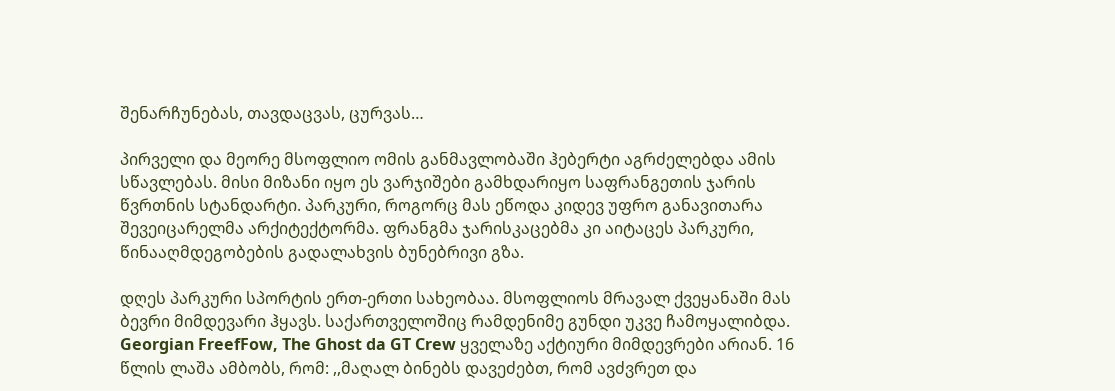შენარჩუნებას, თავდაცვას, ცურვას…

პირველი და მეორე მსოფლიო ომის განმავლობაში ჰებერტი აგრძელებდა ამის სწავლებას. მისი მიზანი იყო ეს ვარჯიშები გამხდარიყო საფრანგეთის ჯარის წვრთნის სტანდარტი. პარკური, როგორც მას ეწოდა კიდევ უფრო განავითარა შევეიცარელმა არქიტექტორმა. ფრანგმა ჯარისკაცებმა კი აიტაცეს პარკური, წინააღმდეგობების გადალახვის ბუნებრივი გზა.

დღეს პარკური სპორტის ერთ-ერთი სახეობაა. მსოფლიოს მრავალ ქვეყანაში მას ბევრი მიმდევარი ჰყავს. საქართველოშიც რამდენიმე გუნდი უკვე ჩამოყალიბდა. Georgian FreefFow, The Ghost da GT Crew ყველაზე აქტიური მიმდევრები არიან. 16 წლის ლაშა ამბობს, რომ: ,,მაღალ ბინებს დავეძებთ, რომ ავძვრეთ და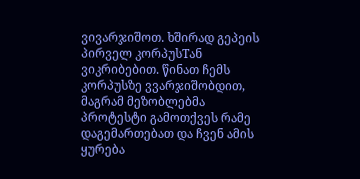ვივარჯიშოთ. ხშირად გეპეის პირველ კორპუსTან ვიკრიბებით. წინათ ჩემს კორპუსზე ვვარჯიშობდით, მაგრამ მეზობლებმა პროტესტი გამოთქვეს რამე დაგემართებათ და ჩვენ ამის ყურება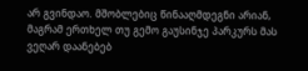არ გვინდაო. მშობლებიც წინააღმდეგნი არიან, მაგრამ ერთხელ თუ გემო გაუსინჯე პარკურს მას ვეღარ დაანებებ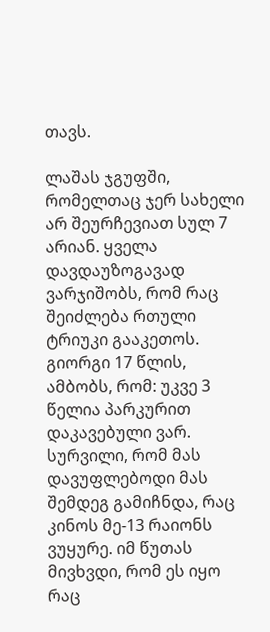თავს.

ლაშას ჯგუფში, რომელთაც ჯერ სახელი არ შეურჩევიათ სულ 7 არიან. ყველა დავდაუზოგავად ვარჯიშობს, რომ რაც შეიძლება რთული ტრიუკი გააკეთოს. გიორგი 17 წლის, ამბობს, რომ: უკვე 3 წელია პარკურით დაკავებული ვარ. სურვილი, რომ მას დავუფლებოდი მას შემდეგ გამიჩნდა, რაც კინოს მე-13 რაიონს ვუყურე. იმ წუთას მივხვდი, რომ ეს იყო რაც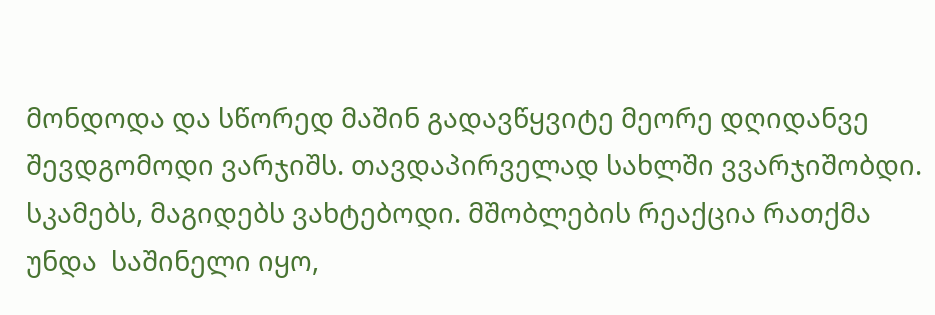მონდოდა და სწორედ მაშინ გადავწყვიტე მეორე დღიდანვე შევდგომოდი ვარჯიშს. თავდაპირველად სახლში ვვარჯიშობდი. სკამებს, მაგიდებს ვახტებოდი. მშობლების რეაქცია რათქმა უნდა  საშინელი იყო,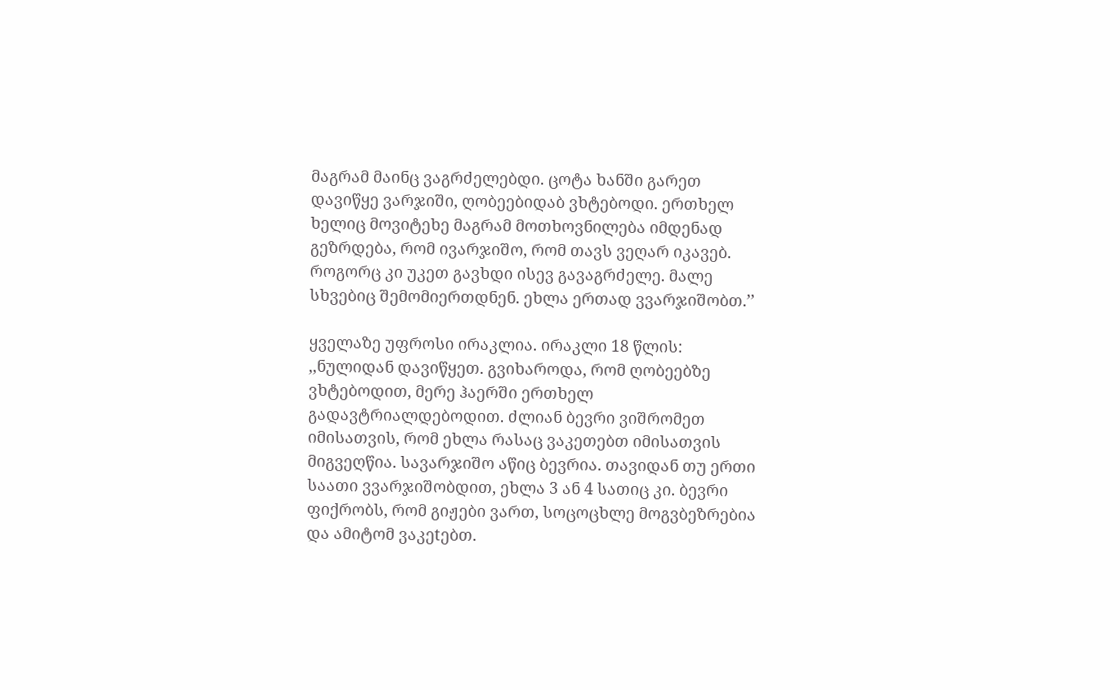მაგრამ მაინც ვაგრძელებდი. ცოტა ხანში გარეთ დავიწყე ვარჯიში, ღობეებიდაბ ვხტებოდი. ერთხელ ხელიც მოვიტეხე მაგრამ მოთხოვნილება იმდენად გეზრდება, რომ ივარჯიშო, რომ თავს ვეღარ იკავებ. როგორც კი უკეთ გავხდი ისევ გავაგრძელე. მალე სხვებიც შემომიერთდნენ. ეხლა ერთად ვვარჯიშობთ.’’

ყველაზე უფროსი ირაკლია. ირაკლი 18 წლის: ,,ნულიდან დავიწყეთ. გვიხაროდა, რომ ღობეებზე ვხტებოდით, მერე ჰაერში ერთხელ გადავტრიალდებოდით. ძლიან ბევრი ვიშრომეთ იმისათვის, რომ ეხლა რასაც ვაკეთებთ იმისათვის მიგვეღწია. სავარჯიშო აწიც ბევრია. თავიდან თუ ერთი საათი ვვარჯიშობდით, ეხლა 3 ან 4 სათიც კი. ბევრი ფიქრობს, რომ გიჟები ვართ, სოცოცხლე მოგვბეზრებია და ამიტომ ვაკეtებთ.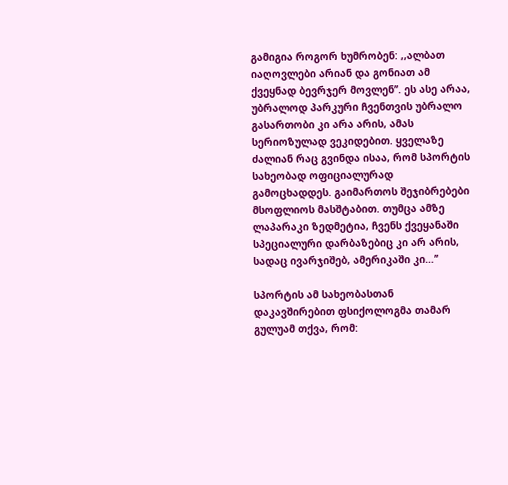გამიგია როგორ ხუმრობენ: ,,ალბათ იაღოვლები არიან და გონიათ ამ ქვეყნად ბევრჯერ მოვლენ’’. ეს ასე არაა, უბრალოდ პარკური ჩვენთვის უბრალო გასართობი კი არა არის, ამას სერიოზულად ვეკიდებით. ყველაზე ძალიან რაც გვინდა ისაა, რომ სპორტის სახეობად ოფიციალურად გამოცხადდეს. გაიმართოს შეჯიბრებები მსოფლიოს მასშტაბით. თუმცა ამზე ლაპარაკი ზედმეტია, ჩვენს ქვეყანაში სპეციალური დარბაზებიც კი არ არის, სადაც ივარჯიშებ, ამერიკაში კი…’’

სპორტის ამ სახეობასთან დაკავშირებით ფსიქოლოგმა თამარ გულუამ თქვა, რომ: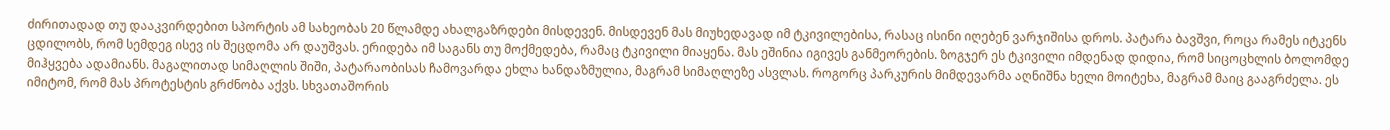ძირითადად თუ დააკვირდებით სპორტის ამ სახეობას 20 წლამდე ახალგაზრდები მისდევენ. მისდევენ მას მიუხედავად იმ ტკივილებისა, რასაც ისინი იღებენ ვარჯიშისა დროს. პატარა ბავშვი, როცა რამეს იტკენს ცდილობს, რომ სემდეგ ისევ ის შეცდომა არ დაუშვას. ერიდება იმ საგანს თუ მოქმედება, რამაც ტკივილი მიაყენა. მას ეშინია იგივეს განმეორების. ზოგჯერ ეს ტკივილი იმდენად დიდია, რომ სიცოცხლის ბოლომდე მიჰყვება ადამიანს. მაგალითად სიმაღლის შიში, პატარაობისას ჩამოვარდა ეხლა ხანდაზმულია, მაგრამ სიმაღლეზე ასვლას. როგორც პარკურის მიმდევარმა აღნიშნა ხელი მოიტეხა, მაგრამ მაიც გააგრძელა. ეს იმიტომ, რომ მას პროტესტის გრძნობა აქვს. სხვათაშორის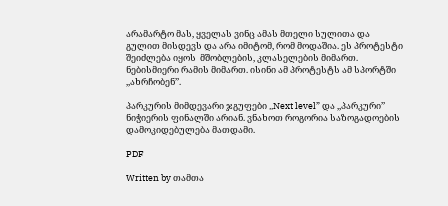არამარტო მას, ყველას ვინც ამას მთელი სულითა და გულით მისდევს და არა იმიტომ, რომ მოდაშია. ეს პროტესტი შეიძლება იყოს  მშობლების, კლასელების მიმართ. ნებისმიერი რამის მიმართ. ისინი ამ პროტესტს ამ სპორტში ,,ახრჩობენ’’.

პარკურის მიმდევარი ჯგუფები ,,Next level” და ,,პარკური’’ ნიჭიერის ფინალში არიან. ვნახოთ როგორია საზოგადოების დამოკიდებულება მათდამი.

PDF

Written by თამთა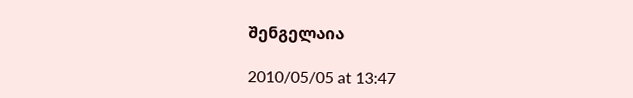შენგელაია

2010/05/05 at 13:47